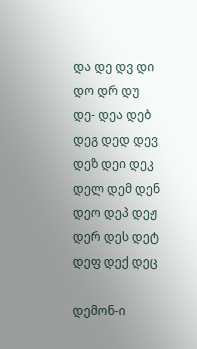და დე დვ დი დო დრ დუ
დე- დეა დებ დეგ დედ დევ დეზ დეი დეკ დელ დემ დენ დეო დეპ დეჟ დერ დეს დეტ დეფ დექ დეც

დემონ-ი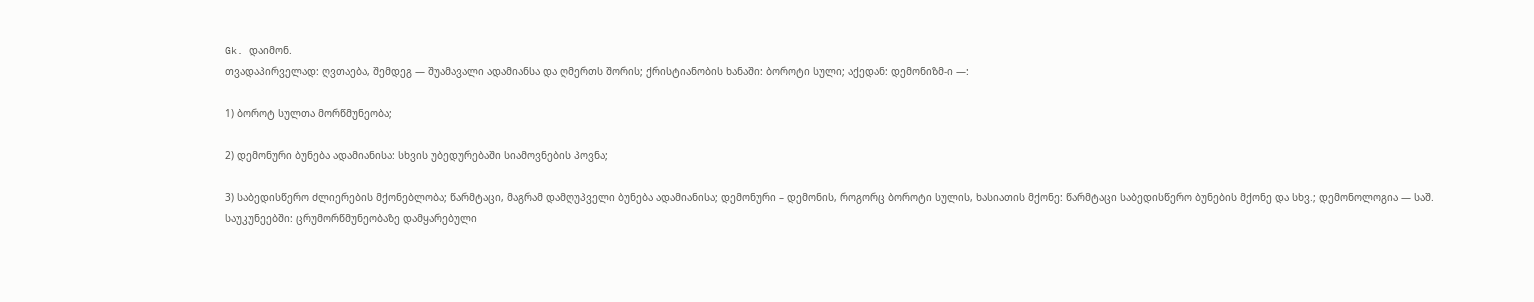Gk. დაიმონ.
თვადაპირველად: ღვთაება, შემდეგ — შუამავალი ადამიანსა და ღმერთს შორის; ქრისტიანობის ხანაში: ბოროტი სული; აქედან: დემონიზმ-ი —:

1) ბოროტ სულთა მორწმუნეობა;

2) დემონური ბუნება ადამიანისა: სხვის უბედურებაში სიამოვნების პოვნა;

3) საბედისწერო ძლიერების მქონებლობა; წარმტაცი, მაგრამ დამღუპველი ბუნება ადამიანისა; დემონური – დემონის, როგორც ბოროტი სულის, ხასიათის მქონე: წარმტაცი საბედისწერო ბუნების მქონე და სხვ.; დემონოლოგია — საშ. საუკუნეებში: ცრუმორწმუნეობაზე დამყარებული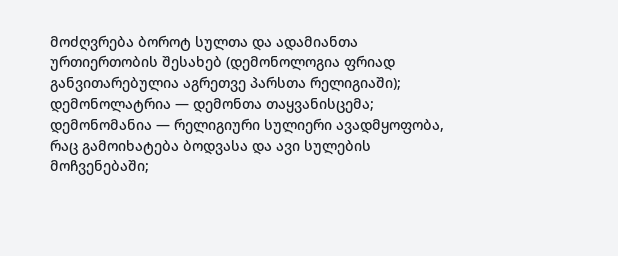მოძღვრება ბოროტ სულთა და ადამიანთა ურთიერთობის შესახებ (დემონოლოგია ფრიად განვითარებულია აგრეთვე პარსთა რელიგიაში); დემონოლატრია — დემონთა თაყვანისცემა; დემონომანია — რელიგიური სულიერი ავადმყოფობა, რაც გამოიხატება ბოდვასა და ავი სულების მოჩვენებაში;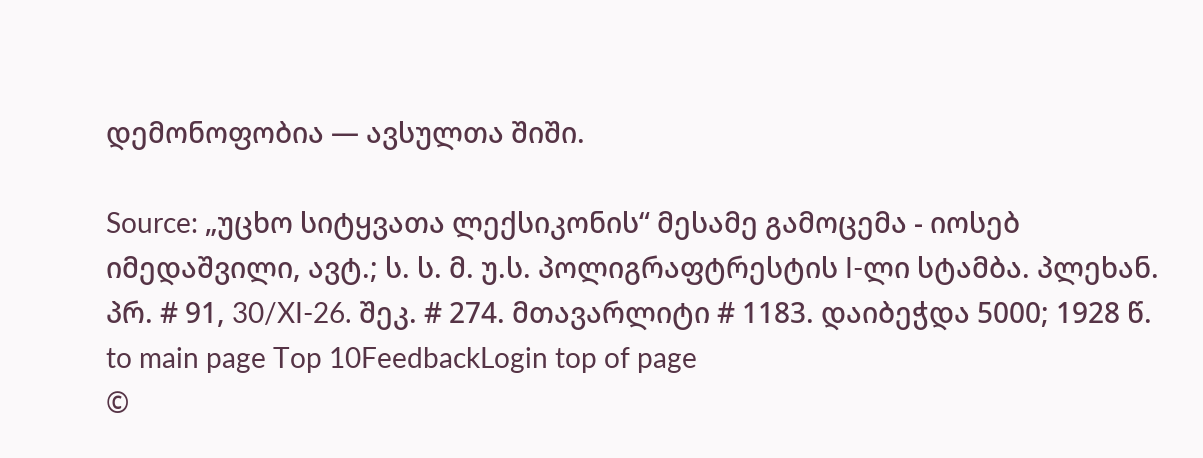დემონოფობია — ავსულთა შიში.

Source: „უცხო სიტყვათა ლექსიკონის“ მესამე გამოცემა - იოსებ იმედაშვილი, ავტ.; ს. ს. მ. უ.ს. პოლიგრაფტრესტის I-ლი სტამბა. პლეხან. პრ. # 91, 30/XI-26. შეკ. # 274. მთავარლიტი # 1183. დაიბეჭდა 5000; 1928 წ.
to main page Top 10FeedbackLogin top of page
©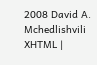2008 David A. Mchedlishvili XHTML |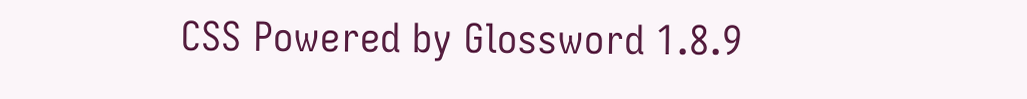CSS Powered by Glossword 1.8.9